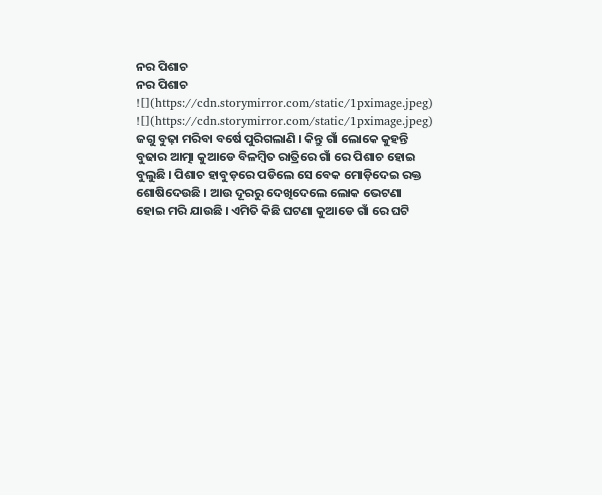ନର ପିଶାଚ
ନର ପିଶାଚ
![](https://cdn.storymirror.com/static/1pximage.jpeg)
![](https://cdn.storymirror.com/static/1pximage.jpeg)
ଜଗୁ ବୁଢ଼ା ମରିବା ବର୍ଷେ ପୁରିଗଲାଣି । କିନ୍ତୁ ଗାଁ ଲୋକେ କୁହନ୍ତି ବୁଢାର ଆତ୍ମା କୁଆଡେ ବିଳମ୍ବିତ ରାତ୍ରିରେ ଗାଁ ରେ ପିଶାଚ ହୋଇ ବୁଲୁଛି । ପିଶାଚ ହାବୁଡ଼ରେ ପଡିଲେ ସେ ବେକ ମୋଡ଼ିଦେଇ ରକ୍ତ ଶୋଷିଦେଉଛି । ଆଉ ଦୂରରୁ ଦେଖିଦେଲେ ଲୋକ ଭେଟଣା ହୋଇ ମରି ଯାଉଛି । ଏମିତି କିଛି ଘଟଣା କୁଆଡେ ଗାଁ ରେ ଘଟି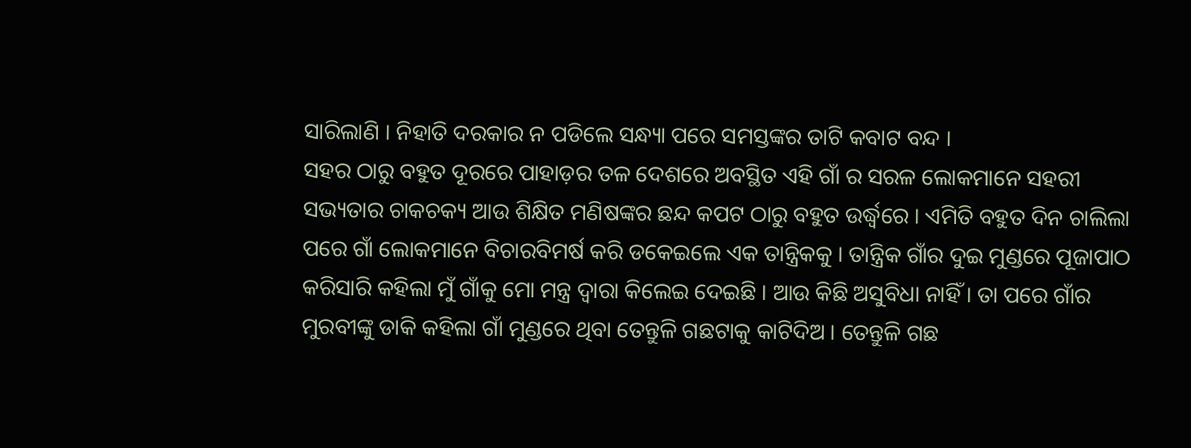ସାରିଲାଣି । ନିହାତି ଦରକାର ନ ପଡିଲେ ସନ୍ଧ୍ୟା ପରେ ସମସ୍ତଙ୍କର ତାଟି କବାଟ ବନ୍ଦ ।
ସହର ଠାରୁ ବହୁତ ଦୂରରେ ପାହାଡ଼ର ତଳ ଦେଶରେ ଅବସ୍ଥିତ ଏହି ଗାଁ ର ସରଳ ଲୋକମାନେ ସହରୀ ସଭ୍ୟତାର ଚାକଚକ୍ୟ ଆଉ ଶିକ୍ଷିତ ମଣିଷଙ୍କର ଛନ୍ଦ କପଟ ଠାରୁ ବହୁତ ଉର୍ଦ୍ଧ୍ବରେ । ଏମିତି ବହୁତ ଦିନ ଚାଲିଲା ପରେ ଗାଁ ଲୋକମାନେ ବିଚାରବିମର୍ଷ କରି ଡକେଇଲେ ଏକ ତାନ୍ତ୍ରିକକୁ । ତାନ୍ତ୍ରିକ ଗାଁର ଦୁଇ ମୁଣ୍ଡରେ ପୂଜାପାଠ କରିସାରି କହିଲା ମୁଁ ଗାଁକୁ ମୋ ମନ୍ତ୍ର ଦ୍ୱାରା କିଲେଇ ଦେଇଛି । ଆଉ କିଛି ଅସୁବିଧା ନାହିଁ । ତା ପରେ ଗାଁର ମୁରବୀଙ୍କୁ ଡାକି କହିଲା ଗାଁ ମୁଣ୍ଡରେ ଥିବା ତେନ୍ତୁଳି ଗଛଟାକୁ କାଟିଦିଅ । ତେନ୍ତୁଳି ଗଛ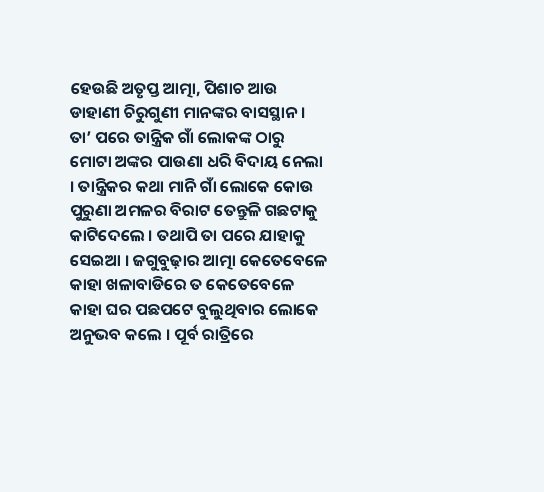ହେଉଛି ଅତୃପ୍ତ ଆତ୍ମା, ପିଶାଚ ଆଉ ଡାହାଣୀ ଚିରୁଗୁଣୀ ମାନଙ୍କର ବାସସ୍ଥାନ । ତା’ ପରେ ତାନ୍ତ୍ରିକ ଗାଁ ଲୋକଙ୍କ ଠାରୁ ମୋଟା ଅଙ୍କର ପାଉଣା ଧରି ବିଦାୟ ନେଲା । ତାନ୍ତ୍ରିକର କଥା ମାନି ଗାଁ ଲୋକେ କୋଉ ପୁରୁଣା ଅମଳର ବିରାଟ ତେନ୍ତୁଳି ଗଛଟାକୁ କାଟିଦେଲେ । ତଥାପି ତା ପରେ ଯାହାକୁ ସେଇଆ । ଜଗୁବୁଢ଼ାର ଆତ୍ମା କେତେବେଳେ କାହା ଖଳାବାଡିରେ ତ କେତେବେଳେ କାହା ଘର ପଛପଟେ ବୁଲୁଥିବାର ଲୋକେ ଅନୁଭବ କଲେ । ପୂର୍ବ ରାତ୍ରିରେ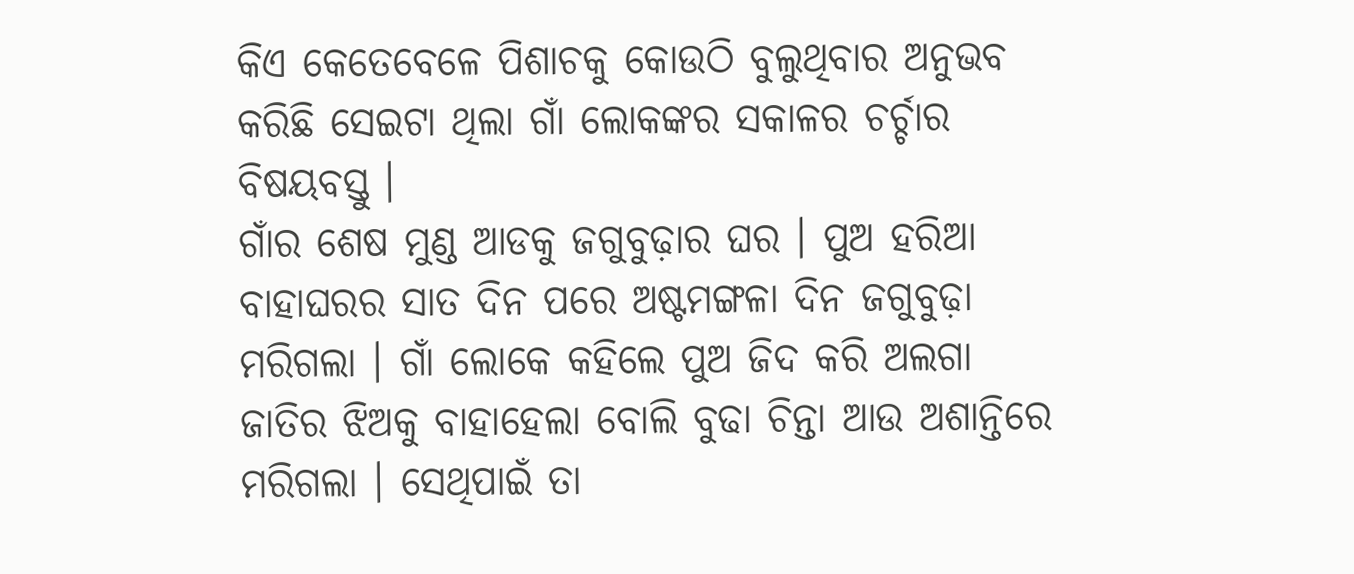କିଏ କେତେବେଳେ ପିଶାଚକୁ କୋଉଠି ବୁଲୁଥିବାର ଅନୁଭବ କରିଛି ସେଇଟା ଥିଲା ଗାଁ ଲୋକଙ୍କର ସକାଳର ଚର୍ଚ୍ଚାର ବିଷୟବସ୍ତୁ ।
ଗାଁର ଶେଷ ମୁଣ୍ଡ ଆଡକୁ ଜଗୁବୁଢ଼ାର ଘର । ପୁଅ ହରିଆ ବାହାଘରର ସାତ ଦିନ ପରେ ଅଷ୍ଟମଙ୍ଗଳା ଦିନ ଜଗୁବୁଢ଼ା ମରିଗଲା । ଗାଁ ଲୋକେ କହିଲେ ପୁଅ ଜିଦ କରି ଅଲଗା ଜାତିର ଝିଅକୁ ବାହାହେଲା ବୋଲି ବୁଢା ଚିନ୍ତା ଆଉ ଅଶାନ୍ତିରେ ମରିଗଲା । ସେଥିପାଇଁ ତା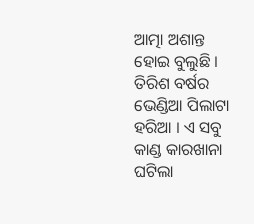ଆତ୍ମା ଅଶାନ୍ତ ହୋଇ ବୁଲୁଛି ।
ତିରିଶ ବର୍ଷର ଭେଣ୍ଡିଆ ପିଲାଟା ହରିଆ । ଏ ସବୁ କାଣ୍ଡ କାରଖାନା ଘଟିଲା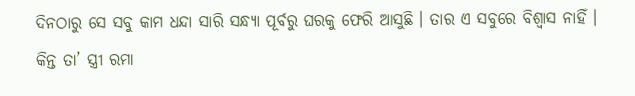ଦିନଠାରୁ ସେ ସବୁ କାମ ଧନ୍ଦା ସାରି ସନ୍ଧ୍ୟା ପୂର୍ବରୁ ଘରକୁ ଫେରି ଆସୁଛି । ତାର ଏ ସବୁରେ ବିଶ୍ୱାସ ନାହିଁ । କିନ୍ତ ତା’ ସ୍ତ୍ରୀ ରମା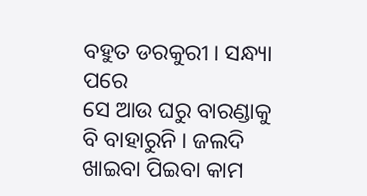ବହୁତ ଡରକୁରୀ । ସନ୍ଧ୍ୟା ପରେ
ସେ ଆଉ ଘରୁ ବାରଣ୍ଡାକୁ ବି ବାହାରୁନି । ଜଲଦି ଖାଇବା ପିଇବା କାମ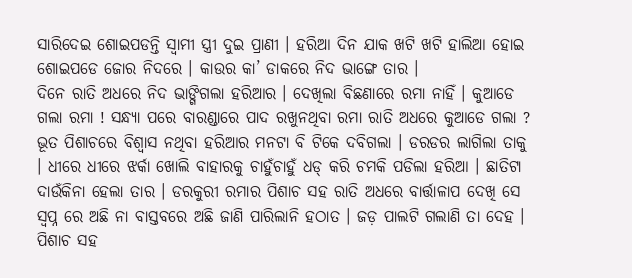ସାରିଦେଇ ଶୋଇପଡନ୍ତି ସ୍ୱାମୀ ସ୍ତ୍ରୀ ଦୁଇ ପ୍ରାଣୀ । ହରିଆ ଦିନ ଯାକ ଖଟି ଖଟି ହାଲିଆ ହୋଇ ଶୋଇପଡେ ଜୋର ନିଦରେ । କାଉର କା’ ଡାକରେ ନିଦ ଭାଙ୍ଗେ ତାର ।
ଦିନେ ରାତି ଅଧରେ ନିଦ ଭାଙ୍ଗିଗଲା ହରିଆର । ଦେଖିଲା ବିଛଣାରେ ରମା ନାହିଁ । କୁଆଡେ ଗଲା ରମା ! ସନ୍ଧ୍ୟା ପରେ ବାରଣ୍ଡାରେ ପାଦ ରଖୁନଥିବା ରମା ରାତି ଅଧରେ କୁଆଡେ ଗଲା ? ଭୂତ ପିଶାଚରେ ବିଶ୍ୱାସ ନଥିବା ହରିଆର ମନଟା ବି ଟିକେ ଦବିଗଲା । ଡରଡର ଲାଗିଲା ତାକୁ । ଧୀରେ ଧୀରେ ଝର୍କା ଖୋଲି ବାହାରକୁ ଚାହୁଁଚାହୁଁ ଧଡ୍ କରି ଚମକି ପଡିଲା ହରିଆ । ଛାତିଟା ଦାଉଁକିନା ହେଲା ତାର । ଡରକୁରୀ ରମାର ପିଶାଚ ସହ ରାତି ଅଧରେ ବାର୍ତ୍ତାଳାପ ଦେଖି ସେ ସ୍ୱପ୍ନ ରେ ଅଛି ନା ବାସ୍ତବରେ ଅଛି ଜାଣି ପାରିଲାନି ହଠାତ । ଜଡ଼ ପାଲଟି ଗଲାଣି ତା ଦେହ । ପିଶାଚ ସହ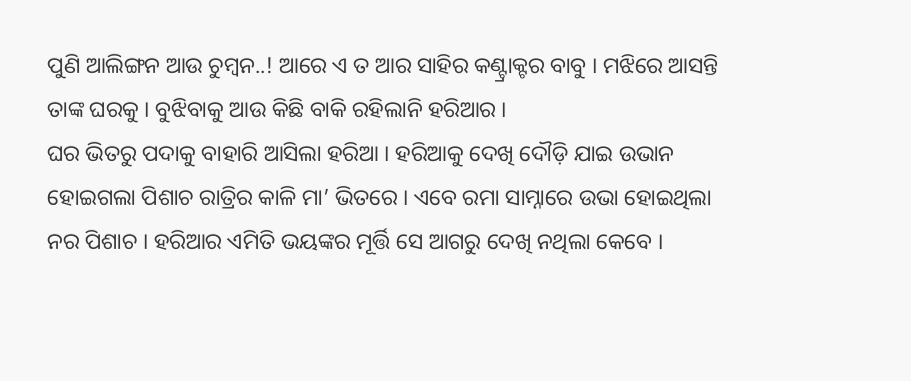ପୁଣି ଆଲିଙ୍ଗନ ଆଉ ଚୁମ୍ବନ..! ଆରେ ଏ ତ ଆର ସାହିର କଣ୍ଟ୍ରାକ୍ଟର ବାବୁ । ମଝିରେ ଆସନ୍ତି ତାଙ୍କ ଘରକୁ । ବୁଝିବାକୁ ଆଉ କିଛି ବାକି ରହିଲାନି ହରିଆର ।
ଘର ଭିତରୁ ପଦାକୁ ବାହାରି ଆସିଲା ହରିଆ । ହରିଆକୁ ଦେଖି ଦୌଡ଼ି ଯାଇ ଉଭାନ ହୋଇଗଲା ପିଶାଚ ରାତ୍ରିର କାଳି ମା’ ଭିତରେ । ଏବେ ରମା ସାମ୍ନାରେ ଉଭା ହୋଇଥିଲା ନର ପିଶାଚ । ହରିଆର ଏମିତି ଭୟଙ୍କର ମୂର୍ତ୍ତି ସେ ଆଗରୁ ଦେଖି ନଥିଲା କେବେ ।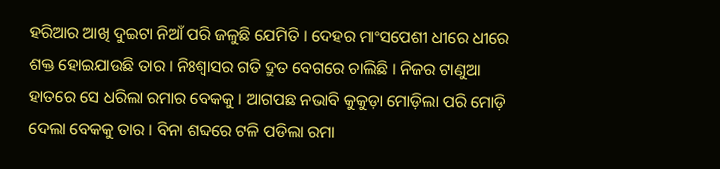ହରିଆର ଆଖି ଦୁଇଟା ନିଆଁ ପରି ଜଳୁଛି ଯେମିତି । ଦେହର ମାଂସପେଶୀ ଧୀରେ ଧୀରେ ଶକ୍ତ ହୋଇଯାଉଛି ତାର । ନିଃଶ୍ବାସର ଗତି ଦ୍ରୁତ ବେଗରେ ଚାଲିଛି । ନିଜର ଟାଣୁଆ ହାତରେ ସେ ଧରିଲା ରମାର ବେକକୁ । ଆଗପଛ ନଭାବି କୁକୁଡ଼ା ମୋଡ଼ିଲା ପରି ମୋଡ଼ି ଦେଲା ବେକକୁ ତାର । ବିନା ଶବ୍ଦରେ ଟଳି ପଡିଲା ରମା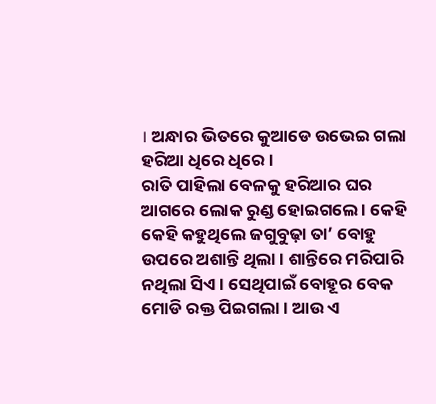। ଅନ୍ଧାର ଭିତରେ କୁଆଡେ ଉଭେଇ ଗଲା ହରିଆ ଧିରେ ଧିରେ ।
ରାତି ପାହିଲା ବେଳକୁ ହରିଆର ଘର ଆଗରେ ଲୋକ ରୁଣ୍ଡ ହୋଇଗଲେ । କେହି କେହି କହୁଥିଲେ ଜଗୁବୁଢ଼ା ତା’ ବୋହୁ ଉପରେ ଅଶାନ୍ତି ଥିଲା । ଶାନ୍ତିରେ ମରିପାରି ନଥିଲା ସିଏ । ସେଥିପାଇଁ ବୋହୂର ବେକ ମୋଡି ରକ୍ତ ପିଇଗଲା । ଆଉ ଏ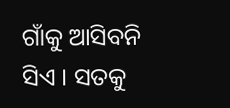ଗାଁକୁ ଆସିବନି ସିଏ । ସତକୁ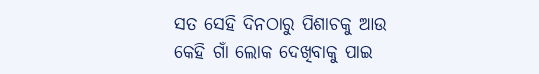ସତ ସେହି ଦିନଠାରୁ ପିଶାଚକୁ ଆଉ କେହି ଗାଁ ଲୋକ ଦେଖିବାକୁ ପାଇ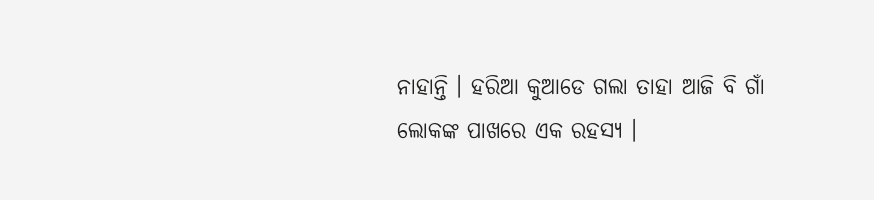ନାହାନ୍ତି । ହରିଆ କୁଆଡେ ଗଲା ତାହା ଆଜି ବି ଗାଁ ଲୋକଙ୍କ ପାଖରେ ଏକ ରହସ୍ୟ ।